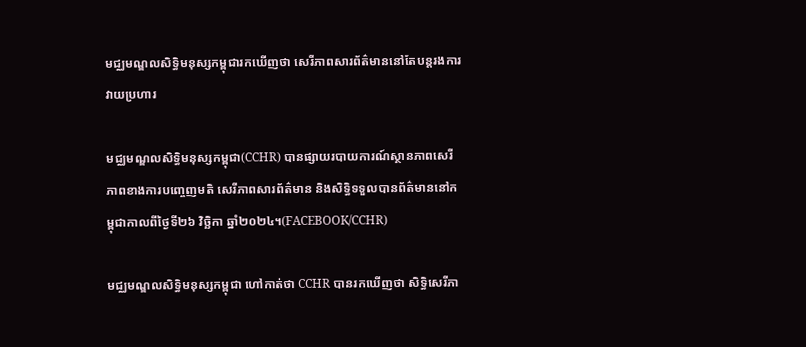មជ្ឈមណ្ឌលសិទ្ធិមនុស្សកម្ពុជារកឃើញថា សេរីភាពសារព័ត៌មាននៅតែបន្តរងការវាយប្រហារ

មជ្ឈមណ្ឌលសិទ្ធិមនុស្សកម្ពុជា(CCHR) បានផ្សាយរបាយការណ៍ស្ថានភាពសេរីភាពខាងការបញ្ចេញមតិ សេរីភាពសារព័ត៌មាន និងសិទ្ធិទទួលបានព័ត៌មាននៅកម្ពុជាកាលពីថ្ងៃទី២៦ វិច្ឆិកា ឆ្នាំ២០២៤។(FACEBOOK/CCHR)

មជ្ឈមណ្ឌលសិទ្ធិមនុស្សកម្ពុជា ហៅកាត់ថា CCHR បានរកឃើញថា សិទ្ធិសេរីភា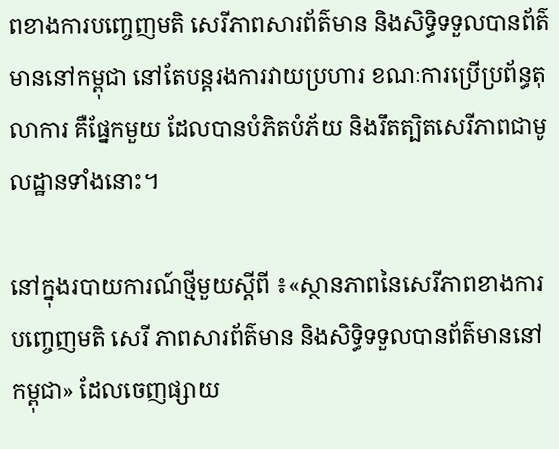ពខាងការបញ្ចេញមតិ សេរីភាពសារព័ត៌មាន និងសិទ្ធិទទួលបានព័ត៌មាននៅកម្ពុជា នៅតែបន្តរងការវាយប្រហារ ខណៈការប្រើប្រព័ន្ធតុលាការ គឺផ្នែកមួយ ដែលបានបំភិតបំភ័យ និងរឹតត្បិតសេរីភាពជាមូលដ្ឋានទាំងនោះ។

នៅក្នុងរបាយការណ៍ថ្មីមួយស្តីពី ៖«ស្ថានភាពនៃសេរីភាពខាងការ បញ្ចេញមតិ សេរី ភាពសារព័ត៌មាន និងសិទ្ធិទទួលបានព័ត៌មាននៅកម្ពុជា» ដែលចេញផ្សាយ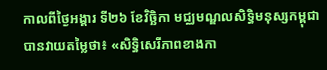កាលពីថ្ងៃអង្គារ ទី២៦ ខែវិច្ឆិកា មជ្ឈមណ្ឌលសិទ្ធិមនុស្សកម្ពុជា បានវាយតម្លៃថា៖ «សិទ្ធិសេរីភាពខាងកា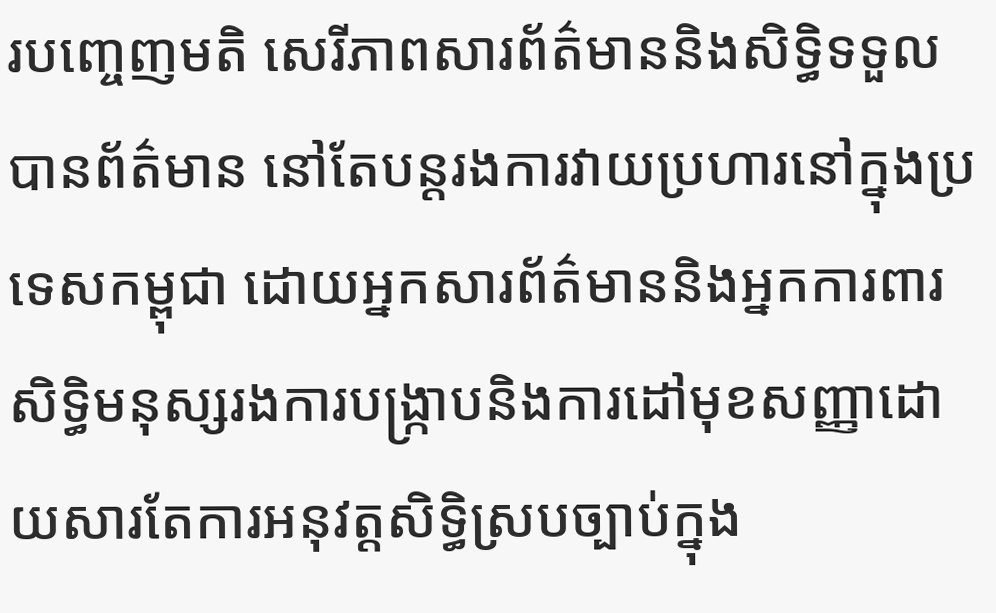របញ្ចេញមតិ សេរីភាពសារព័ត៌មាននិងសិទ្ធិទទួលបានព័ត៌មាន នៅតែបន្តរងការវាយប្រហារនៅក្នុងប្រទេសកម្ពុជា ដោយអ្នកសារព័ត៌មាននិងអ្នកការពារសិទ្ធិមនុស្សរងការបង្ក្រាបនិងការដៅមុខសញ្ញាដោយសារតែការអនុវត្តសិទ្ធិស្របច្បាប់ក្នុង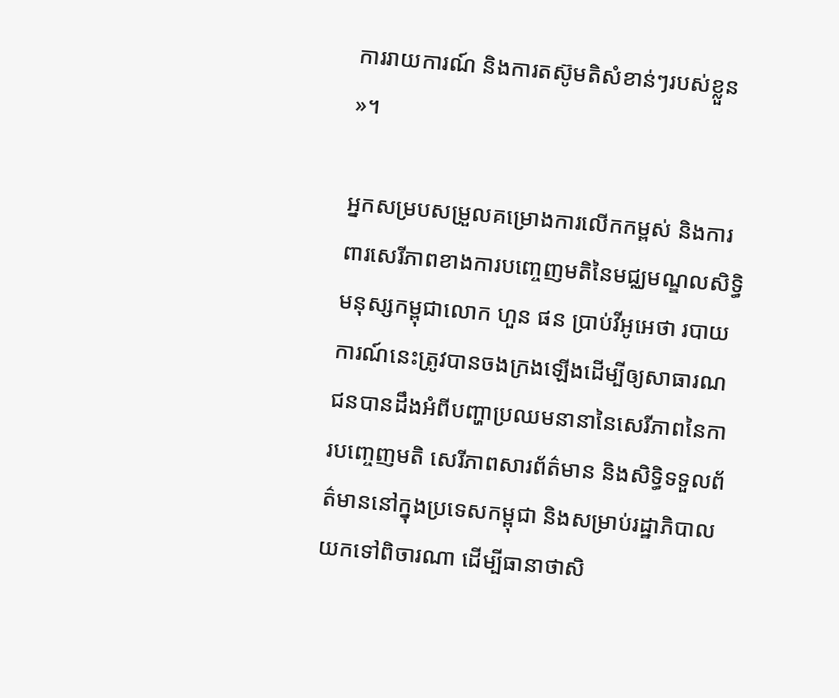ការរាយការណ៍ និងការតស៊ូមតិសំខាន់ៗរបស់ខ្លួន»។

អ្នកសម្របសម្រួលគម្រោងការលើកកម្ពស់ និងការពារសេរីភាពខាងការបញ្ចេញមតិនៃមជ្ឈមណ្ឌលសិទ្ធិមនុស្សកម្ពុជាលោក ហួន ផន ប្រាប់វីអូអេថា របាយការណ៍នេះត្រូវបានចងក្រងឡើងដើម្បីឲ្យសាធារណជនបានដឹងអំពីបញ្ហាប្រឈមនានានៃសេរីភាពនៃការបញ្ចេញមតិ សេរីភាពសារព័ត៌មាន និងសិទ្ធិទទួលព័ត៌មាននៅក្នុងប្រទេសកម្ពុជា និងសម្រាប់រដ្ឋាភិបាលយកទៅពិចារណា ដើម្បីធានាថាសិ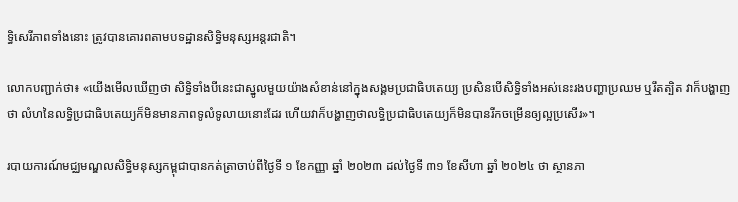ទ្ធិសេរីភាពទាំងនោះ ត្រូវបានគោរពតាមបទដ្ឋានសិទ្ធិមនុស្សអន្តរជាតិ។

លោកបញ្ជាក់ថា៖ «យើងមើលឃើញថា សិទ្ធិទាំងបីនេះជាស្នូលមួយយ៉ាងសំខាន់នៅក្នុងសង្គមប្រជាធិបតេយ្យ ប្រសិនបើសិទ្ធិទាំងអស់នេះរងបញ្ហាប្រឈម ឬរឹតត្បិត វាក៏បង្ហាញថា លំហនៃលទ្ធិប្រជាធិបតេយ្យក៏មិនមានភាពទូលំទូលាយនោះដែរ ហើយវាក៏បង្ហាញថាលទ្ធិប្រជាធិបតេយ្យក៏មិនបានរីកចម្រើនឲ្យល្អប្រសើរ»។

របាយការណ៍មជ្ឈមណ្ឌលសិទ្ធិមនុស្សកម្ពុជាបានកត់ត្រាចាប់ពីថ្ងៃទី ១ ខែកញ្ញា ឆ្នាំ ២០២៣ ដល់ថ្ងៃទី ៣១ ខែសីហា ឆ្នាំ ២០២៤ ថា ស្ថានភា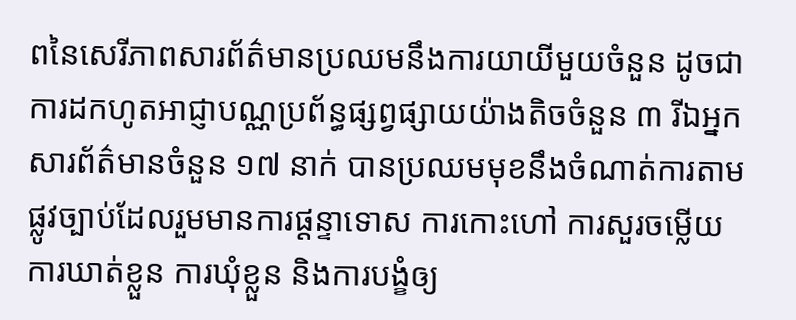ពនៃសេរីភាពសារព័ត៌មានប្រឈមនឹងការយាយីមួយចំនួន ដូចជាការដកហូតអាជ្ញាបណ្ណប្រព័ន្ធផ្សព្វផ្សាយយ៉ាងតិចចំនួន ៣ រីឯអ្នកសារព័ត៌មានចំនួន ១៧ នាក់ បានប្រឈមមុខនឹងចំណាត់ការតាមផ្លូវច្បាប់ដែលរួមមានការផ្តន្ទាទោស ការកោះហៅ ការសួរចម្លើយ ការឃាត់ខ្លួន ការឃុំខ្លួន និងការបង្ខំឲ្យ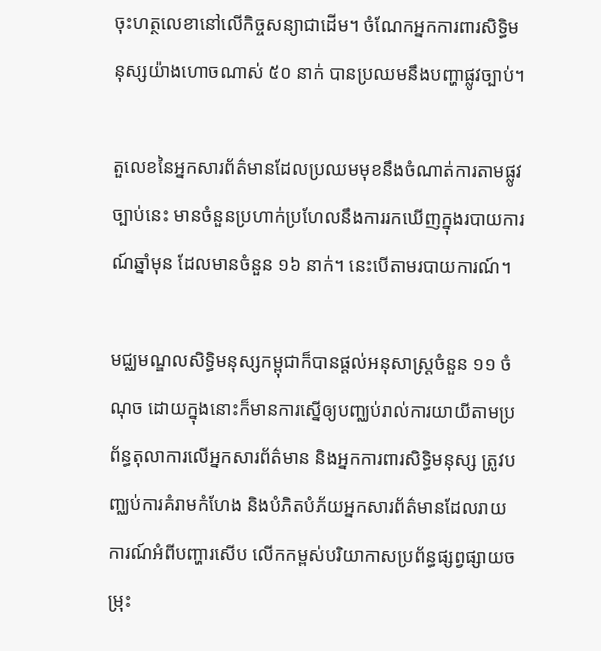ចុះហត្ថលេខានៅលើកិច្ចសន្យាជាដើម។ ចំណែកអ្នកការពារសិទ្ធិមនុស្សយ៉ាងហោចណាស់ ៥០ នាក់ បានប្រឈមនឹងបញ្ហាផ្លូវច្បាប់។

តួលេខនៃអ្នកសារព័ត៌មានដែលប្រឈមមុខនឹងចំណាត់ការតាមផ្លូវច្បាប់នេះ មានចំនួនប្រហាក់ប្រហែលនឹងការរកឃើញក្នុងរបាយការណ៍ឆ្នាំមុន ដែលមានចំនួន ១៦ នាក់។ នេះបើតាមរបាយការណ៍។

មជ្ឈមណ្ឌលសិទ្ធិមនុស្សកម្ពុជាក៏បានផ្តល់អនុសាស្ត្រចំនួន ១១ ចំណុច ដោយក្នុងនោះក៏មានការស្នើឲ្យបញ្ឈប់រាល់ការយាយីតាមប្រព័ន្ធតុលាការលើអ្នកសារព័ត៌មាន និងអ្នកការពារសិទ្ធិមនុស្ស ត្រូវបញ្ឈប់ការគំរាមកំហែង និងបំភិតបំភ័យអ្នកសារព័ត៌មានដែលរាយការណ៍អំពីបញ្ហារសើប លើកកម្ពស់បរិយាកាសប្រព័ន្ធផ្សព្វផ្សាយចម្រុះ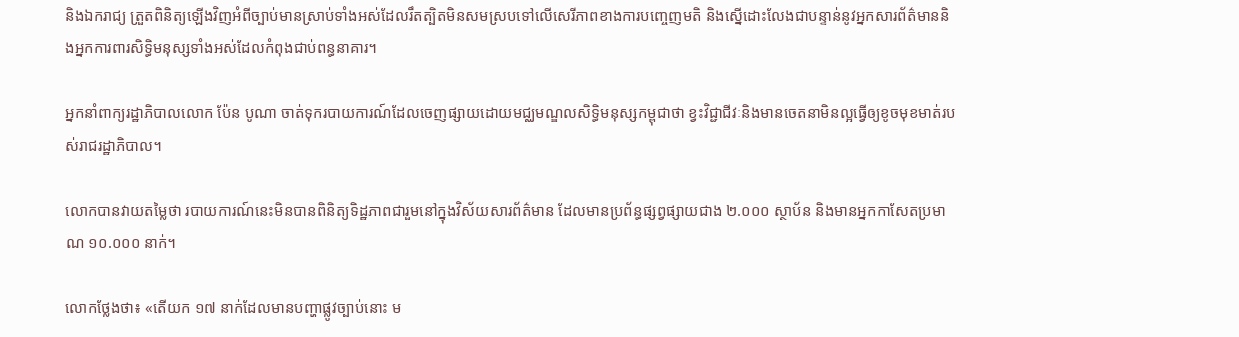និងឯករាជ្យ ត្រួតពិនិត្យឡើងវិញអំពីច្បាប់មានស្រាប់ទាំងអស់ដែលរឹតត្បិតមិនសមស្របទៅលើសេរីភាពខាងការបញ្ចេញមតិ និងស្នើដោះលែងជាបន្ទាន់នូវអ្នកសារព័ត៌មាននិងអ្នកការពារសិទ្ធិមនុស្សទាំងអស់ដែលកំពុងជាប់ពន្ធនាគារ។

អ្នកនាំពាក្យរដ្ឋាភិបាលលោក ប៉ែន បូណា ចាត់ទុករបាយការណ៍ដែលចេញផ្សាយដោយមជ្ឈមណ្ឌលសិទ្ធិមនុស្សកម្ពុជាថា ខ្វះវិជ្ជាជីវៈនិងមានចេតនាមិនល្អធ្វើឲ្យខូចមុខមាត់របស់រាជរដ្ឋាភិបាល។

លោកបានវាយតម្លៃថា របាយការណ៍នេះមិនបានពិនិត្យទិដ្ឋភាពជារួមនៅក្នុងវិស័យសារព័ត៌មាន ដែលមានប្រព័ន្ធផ្សព្វផ្សាយជាង ២.០០០ ស្ថាប័ន និងមានអ្នកកាសែតប្រមាណ ១០.០០០ នាក់។

លោកថ្លែងថា៖ «តើយក ១៧ នាក់ដែលមានបញ្ហាផ្លូវច្បាប់នោះ ម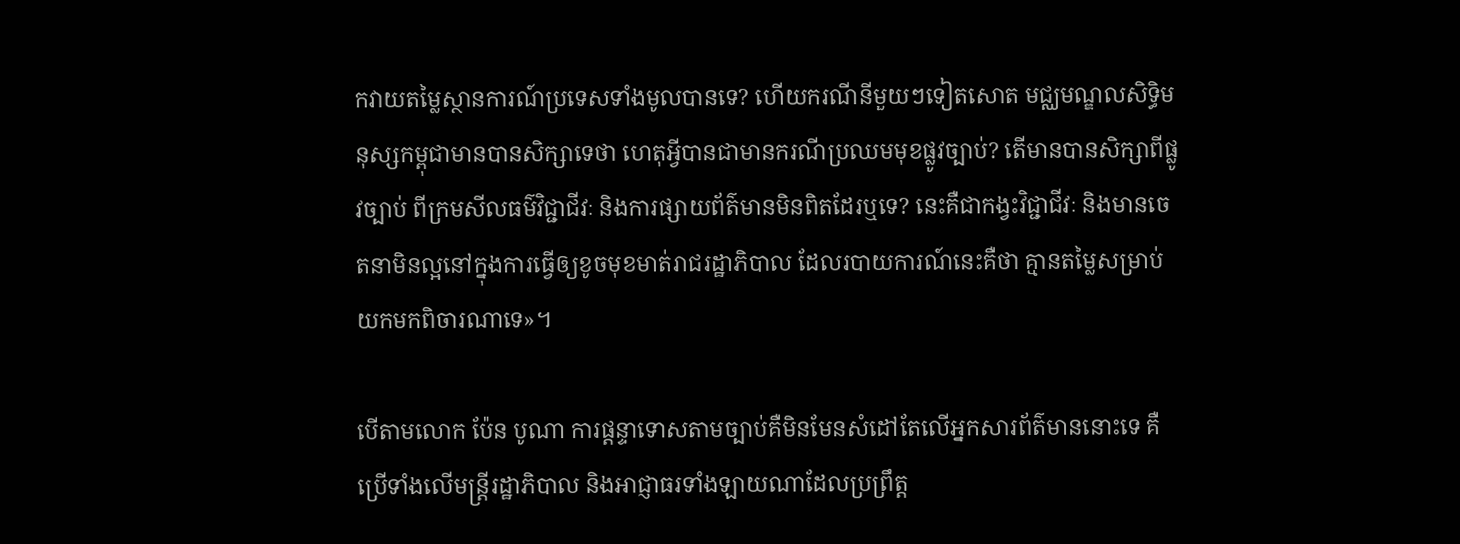កវាយតម្លៃស្ថានការណ៍ប្រទេសទាំងមូលបានទេ? ហើយករណីនីមួយៗទៀតសោត មជ្ឈមណ្ឌលសិទ្ធិមនុស្សកម្ពុជាមានបានសិក្សាទេថា ហេតុអ្វីបានជាមានករណីប្រឈមមុខផ្លូវច្បាប់? តើមានបានសិក្សាពីផ្លូវច្បាប់ ពីក្រមសីលធម៌វិជ្ជាជីវៈ និងការផ្សាយព័ត៌មានមិនពិតដែរឬទេ? នេះគឺជាកង្វះវិជ្ជាជីវៈ និងមានចេតនាមិនល្អនៅក្នុងការធ្វើឲ្យខូចមុខមាត់រាជរដ្ឋាភិបាល ដែលរបាយការណ៍នេះគឺថា គ្មានតម្លៃសម្រាប់យកមកពិចារណាទេ»។

បើតាមលោក ប៉ែន បូណា ការផ្តន្ទាទោសតាមច្បាប់គឺមិនមែនសំដៅតែលើអ្នកសារព័ត៌មាននោះទេ គឺប្រើទាំងលើមន្ត្រីរដ្ឋាភិបាល និងអាជ្ញាធរទាំងឡាយណាដែលប្រព្រឹត្ត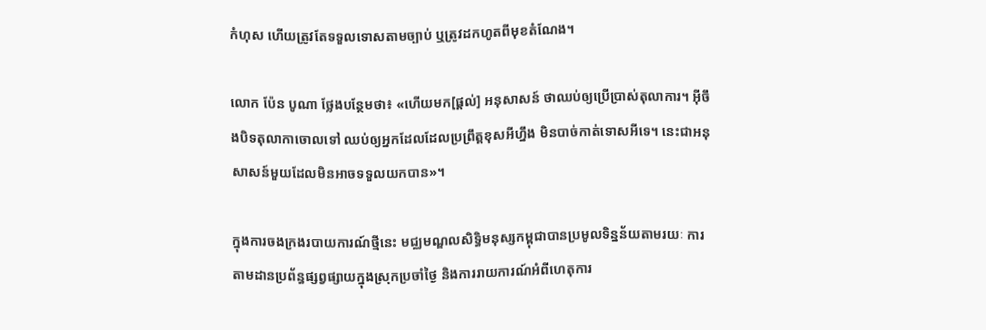កំហុស ហើយត្រូវតែទទួលទោសតាមច្បាប់ ឬត្រូវដកហូតពីមុខតំណែង។

លោក ប៉ែន បូណា ថ្លែងបន្ថែមថា៖ «ហើយមក[ផ្តល់] អនុសាសន៍ ថាឈប់ឲ្យប្រើប្រាស់តុលាការ។ អ៊ីចឹងបិទតុលាកាចោលទៅ ឈប់ឲ្យអ្នកដែលដែលប្រព្រឹត្តខុសអីហ្នឹង មិនបាច់កាត់ទោសអីទេ។ នេះជាអនុសាសន៍មួយដែលមិនអាចទទួលយកបាន»។

ក្នុងការចងក្រងរបាយការណ៍ថ្មីនេះ មជ្ឈមណ្ឌលសិទ្ធិមនុស្សកម្ពុជាបានប្រមូលទិន្នន័យតាមរយៈ ការតាមដានប្រព័ន្ធផ្សព្វផ្សាយក្នុងស្រុកប្រចាំថ្ងៃ និងការរាយការណ៍អំពីហេតុការ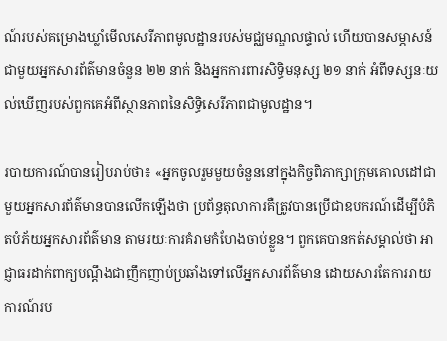ណ៍របស់គម្រោងឃ្លាំមើលសេរីភាពមូលដ្ឋានរបស់មជ្ឈមណ្ឌលផ្ទាល់ ហើយបានសម្ភាសន៍ជាមួយអ្នកសារព័ត៌មានចំនួន ២២ នាក់ និងអ្នកការពារសិទ្ធិមនុស្ស ២១ នាក់ អំពីទស្សនៈយល់ឃើញរបស់ពួកគេអំពីស្ថានភាពនៃសិទ្ធិសេរីភាពជាមូលដ្ឋាន។

របាយការណ៍បានរៀបរាប់ថា៖ «អ្នកចូលរួមមួយចំនួននៅក្នុងកិច្ចពិភាក្សាក្រុមគោលដៅជាមួយអ្នកសារព័ត៌មានបានលើកឡើងថា ប្រព័ន្ធតុលាការគឺត្រូវបានប្រើជាឧបករណ៍ដើម្បីបំភិតបំភ័យអ្នកសារព័ត៌មាន តាមរយៈការគំរាមកំហែងចាប់ខ្លួន។ ពួកគេបានកត់សម្គាល់ថា អាជ្ញាធរដាក់ពាក្យបណ្តឹងជាញឹកញាប់ប្រឆាំងទៅលើអ្នកសារព័ត៌មាន ដោយសារតែការរាយការណ៍រប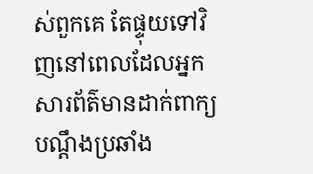ស់ពួកគេ តែផ្ទុយទៅវិញនៅពេលដែលអ្នកសារព័ត៌មានដាក់ពាក្យបណ្តឹងប្រឆាំង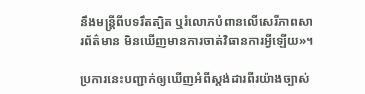នឹងមន្ត្រីពីបទរឹតត្បិត ឬរំលោភបំពានលើសេរីភាពសារព័ត៌មាន មិនឃើញមានការចាត់វិធានការអ្វីឡើយ»។

ប្រការនេះបញ្ជាក់ឲ្យឃើញអំពីស្តង់ដារពីរយ៉ាងច្បាស់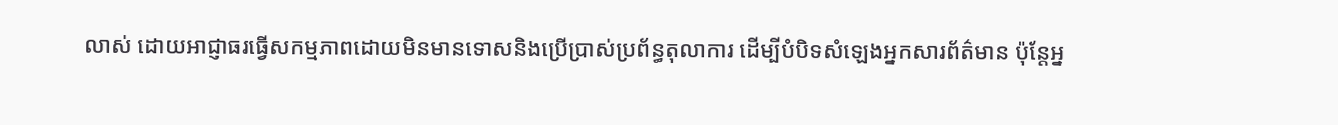លាស់ ដោយអាជ្ញាធរធ្វើសកម្មភាពដោយមិនមានទោសនិងប្រើប្រាស់ប្រព័ន្ធតុលាការ ដើម្បីបំបិទសំឡេងអ្នកសារព័ត៌មាន ប៉ុន្តែអ្ន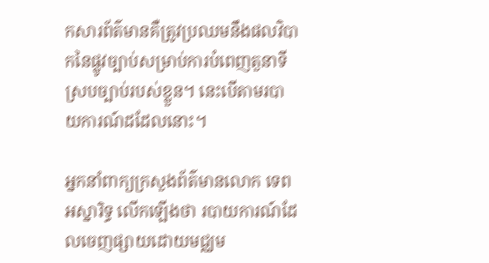កសារព័ត៌មានគឺត្រូវប្រឈមនឹងផលវិបាកនៃផ្លូវច្បាប់សម្រាប់ការបំពេញតួនាទីស្របច្បាប់របស់ខ្លួន។ នេះបើតាមរបាយការណ៍ដដែលនោះ។

អ្នកនាំពាក្យក្រសួងព័ត៌មានលោក ទេព អស្នារិទ្ធ លើកឡើងថា របាយការណ៍ដែលចេញផ្សាយដោយមជ្ឈម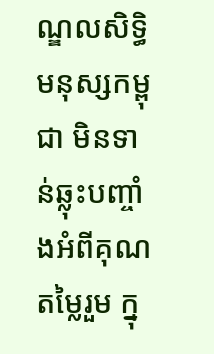ណ្ឌលសិទ្ធិមនុស្សកម្ពុជា មិនទាន់ឆ្លុះបញ្ចាំងអំពីគុណតម្លៃរួម ក្នុ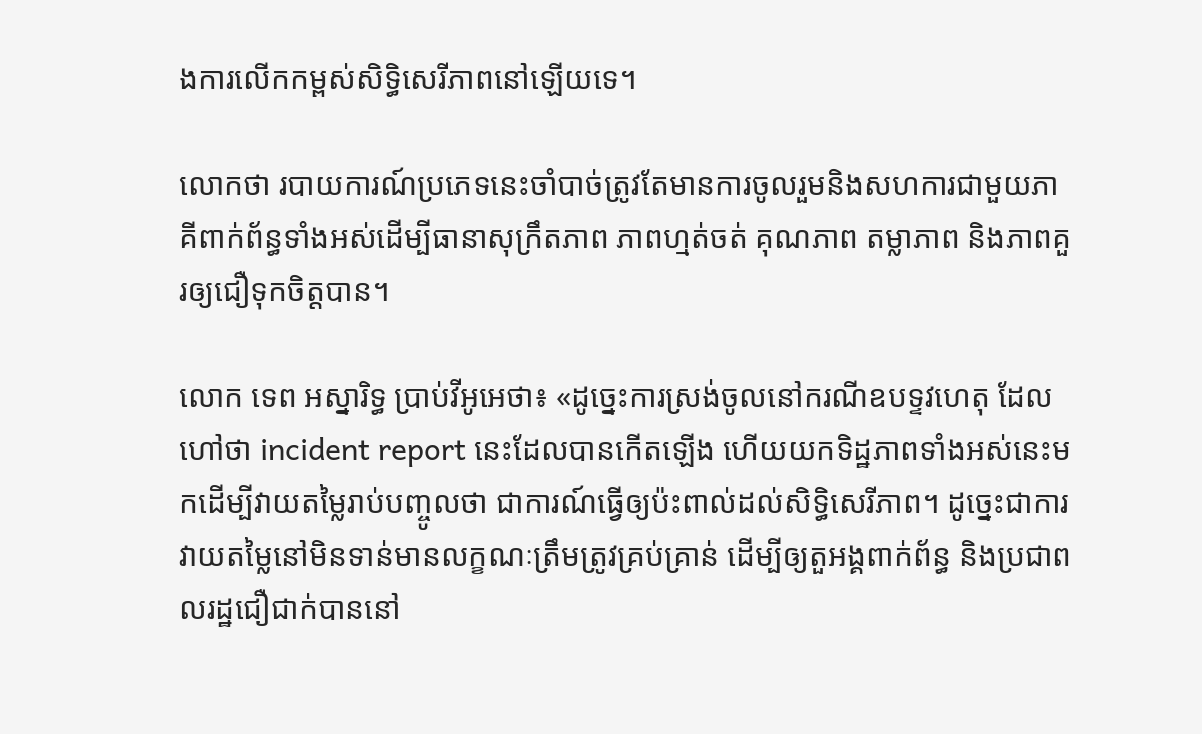ងការលើកកម្ពស់សិទ្ធិសេរីភាពនៅឡើយទេ។

លោកថា របាយការណ៍ប្រភេទនេះចាំបាច់ត្រូវតែមានការចូលរួមនិងសហការជាមួយភាគីពាក់ព័ន្ធទាំងអស់ដើម្បីធានាសុក្រឹតភាព ភាពហ្មត់ចត់ គុណភាព តម្លាភាព និងភាពគួរឲ្យជឿទុកចិត្តបាន។

លោក ទេព អស្នារិទ្ធ ប្រាប់វីអូអេថា៖ «ដូច្នេះការស្រង់ចូលនៅករណីឧបទ្ទវហេតុ ដែលហៅថា incident report នេះដែលបានកើតឡើង ហើយយកទិដ្ឋភាពទាំងអស់នេះមកដើម្បីវាយតម្លៃរាប់បញ្ចូលថា ជាការណ៍ធ្វើឲ្យប៉ះពាល់ដល់សិទ្ធិសេរីភាព។ ដូច្នេះជាការវាយតម្លៃនៅមិនទាន់មានលក្ខណៈត្រឹមត្រូវគ្រប់គ្រាន់ ដើម្បីឲ្យតួអង្គពាក់ព័ន្ធ និងប្រជាពលរដ្ឋជឿជាក់បាននៅ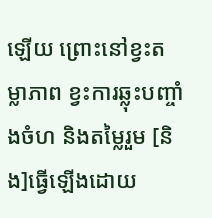ឡើយ ព្រោះនៅខ្វះតម្លាភាព ខ្វះការឆ្លុះបញ្ចាំងចំហ និងតម្លៃរួម [និង]ធ្វើឡើងដោយ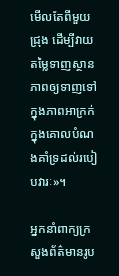មើលតែពីមួយជ្រុង ដើម្បីវាយតម្លៃទាញស្ថានភាពឲ្យទាញទៅក្នុងភាពអាក្រក់ ក្នុងគោលបំណងគាំទ្រដល់របៀបវារៈ»។

អ្នកនាំពាក្យក្រសួងព័ត៌មានរូប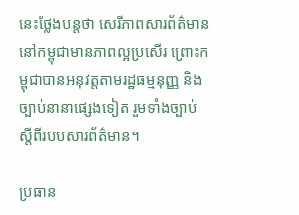នេះថ្លែងបន្តថា សេរីភាពសារព័ត៌មាននៅកម្ពុជាមានភាពល្អប្រសើរ ព្រោះកម្ពុជាបានអនុវត្តតាមរដ្ឋធម្មនុញ្ញ និងច្បាប់នានាផ្សេងទៀត រួមទាំងច្បាប់ស្តីពីរបបសារព័ត៌មាន។

ប្រធាន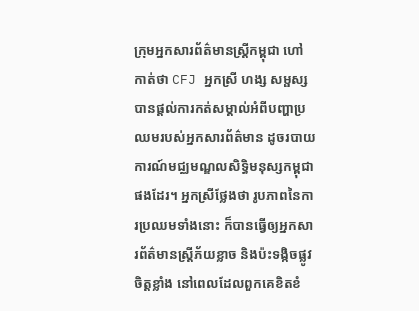ក្រុមអ្នកសារព័ត៌មានស្ត្រីកម្ពុជា ហៅកាត់ថា CFJ អ្នកស្រី ហង្ស សម្ផស្ស បានផ្តល់ការកត់សម្គាល់អំពីបញ្ហាប្រឈមរបស់អ្នកសារព័ត៌មាន ដូចរបាយការណ៍មជ្ឈមណ្ឌលសិទ្ធិមនុស្សកម្ពុជាផងដែរ។ អ្នកស្រីថ្លែងថា រូបភាពនៃការប្រឈមទាំងនោះ ក៏បានធ្វើឲ្យអ្នកសារព័ត៌មានស្ត្រីភ័យខ្លាច និងប៉ះទង្កិចផ្លូវចិត្តខ្លាំង នៅពេលដែលពួកគេខិតខំ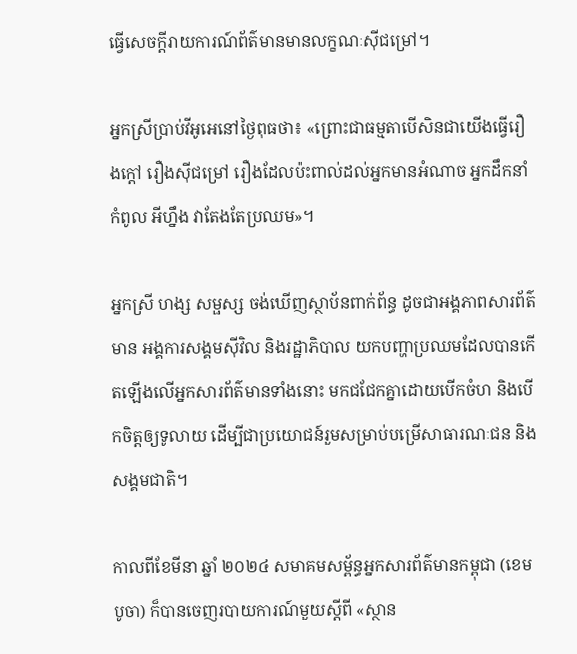ធ្វើសេចក្តីរាយការណ៍ព័ត៌មានមានលក្ខណៈស៊ីជម្រៅ។

អ្នកស្រីប្រាប់វីអូអេនៅថ្ងៃពុធថា៖ «ព្រោះជាធម្មតាបើសិនជាយើងធ្វើរឿងក្តៅ រឿងស៊ីជម្រៅ រឿងដែលប៉ះពាល់ដល់អ្នកមានអំណាច អ្នកដឹកនាំកំពូល អីហ្នឹង វាតែងតែប្រឈម»។

អ្នកស្រី ហង្ស សម្ផស្ស ចង់ឃើញស្ថាប័នពាក់ព័ន្ធ ដូចជាអង្គភាពសារព័ត៌មាន អង្គការសង្គមស៊ីវិល និងរដ្ឋាភិបាល យកបញ្ហាប្រឈមដែលបានកើតឡើងលើអ្នកសារព័ត៌មានទាំងនោះ មកជជែកគ្នាដោយបើកចំហ និងបើកចិត្តឲ្យទូលាយ ដើម្បីជាប្រយោជន៍រួមសម្រាប់បម្រើសាធារណៈជន និងសង្គមជាតិ។

កាលពីខែមីនា ឆ្នាំ ២០២៤ សមាគមសម្ព័ន្ធអ្នកសារព័ត៌មានកម្ពុជា (ខេមបូចា) ក៏បានចេញរបាយការណ៍មួយស្តីពី «ស្ថាន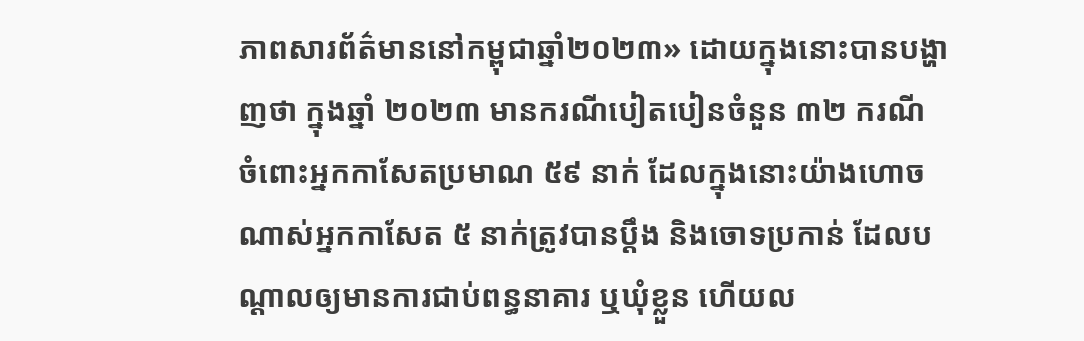ភាពសារព័ត៌មាននៅកម្ពុជាឆ្នាំ២០២៣» ដោយក្នុងនោះបានបង្ហាញថា ក្នុងឆ្នាំ ២០២៣ មានករណីបៀតបៀនចំនួន ៣២ ករណី ចំពោះអ្នកកាសែតប្រមាណ ៥៩ នាក់ ដែលក្នុងនោះយ៉ាងហោចណាស់អ្នកកាសែត ៥ នាក់ត្រូវបានប្តឹង និងចោទប្រកាន់ ដែលបណ្តាលឲ្យមានការជាប់ពន្ធនាគារ ឬឃុំខ្លួន ហើយល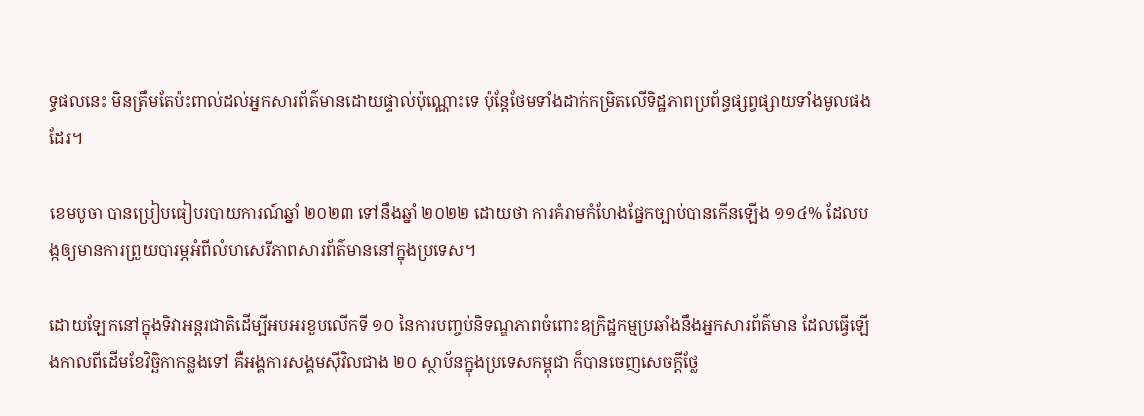ទ្ធផលនេះ មិនត្រឹមតែប៉ះពាល់ដល់អ្នកសារព័ត៌មានដោយផ្ទាល់ប៉ុណ្ណោះទេ ប៉ុន្តែថែមទាំងដាក់កម្រិតលើទិដ្ឋភាពប្រព័ន្ធផ្សព្វផ្សាយទាំងមូលផងដែរ។

ខេមបូចា បានប្រៀបធៀបរបាយការណ៍ឆ្នាំ ២០២៣ ទៅនឹងឆ្នាំ ២០២២ ដោយថា ការគំរាមកំហែងផ្នែកច្បាប់បានកើនឡើង ១១៤% ដែលបង្កឲ្យមានការព្រួយបារម្ភអំពីលំហសេរីភាពសារព័ត៌មាននៅក្នុងប្រទេស។

ដោយឡែកនៅក្នុងទិវាអន្តរជាតិដើម្បីអបអរខួបលើកទី ១០ នៃការបញ្ចប់និទណ្ឌភាពចំពោះឧក្រិដ្ឋកម្មប្រឆាំងនឹងអ្នកសារព័ត៌មាន ដែលធ្វើឡើងកាលពីដើមខែវិច្ឆិកាកន្លងទៅ គឺអង្គការសង្គមស៊ីវិលជាង ២០ ស្ថាប័នក្នុងប្រទេសកម្ពុជា ក៏បានចេញសេចក្តីថ្លែ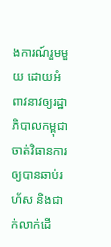ងការណ៍រួមមួយ ដោយអំពាវនាវឲ្យរដ្ឋាភិបាលកម្ពុជាចាត់វិធានការឲ្យបានឆាប់រហ័ស និងជាក់លាក់ដើ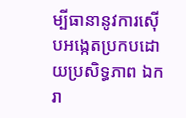ម្បីធានានូវការស៊ើបអង្កេតប្រកបដោយប្រសិទ្ធភាព ឯករា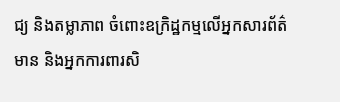ជ្យ និងតម្លាភាព ចំពោះឧក្រិដ្ឋកម្មលើអ្នកសារព័ត៌មាន និងអ្នកការពារសិ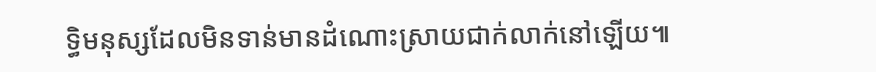ទ្ធិមនុស្សដែលមិនទាន់មានដំណោះស្រាយជាក់លាក់នៅឡើយ៕